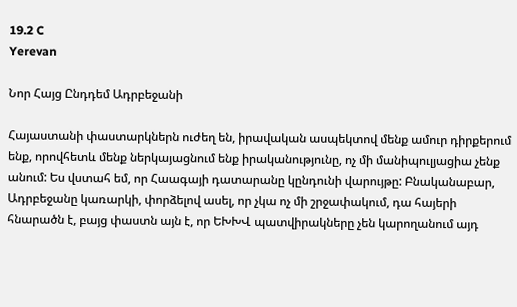19.2 C
Yerevan

Նոր Հայց Ընդդեմ Ադրբեջանի

Հայաստանի փաստարկներն ուժեղ են, իրավական ասպեկտով մենք ամուր դիրքերում ենք, որովհետև մենք ներկայացնում ենք իրականությունը, ոչ մի մանիպուլյացիա չենք անում: Ես վստահ եմ, որ Հաագայի դատարանը կընդունի վարույթը: Բնականաբար, Ադրբեջանը կառարկի, փորձելով ասել, որ չկա ոչ մի շրջափակում, դա հայերի հնարածն է, բայց փաստն այն է, որ ԵԽԽՎ պատվիրակները չեն կարողանում այդ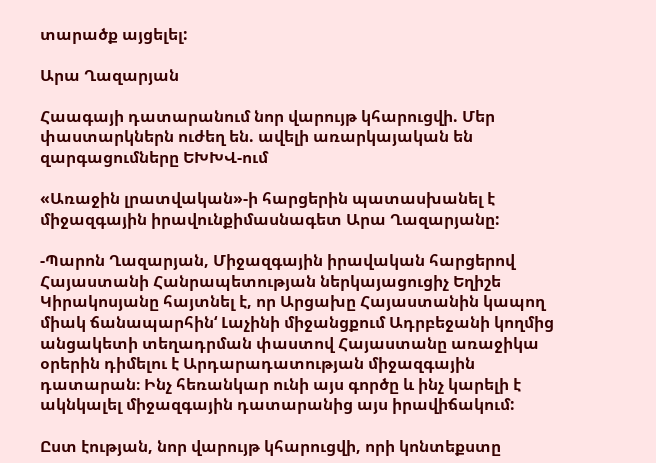տարածք այցելել:

Արա Ղազարյան

Հաագայի դատարանում նոր վարույթ կհարուցվի. Մեր փաստարկներն ուժեղ են. ավելի առարկայական են զարգացումները ԵԽԽՎ-ում

«Առաջին լրատվական»-ի հարցերին պատասխանել է միջազգային իրավունքիմասնագետ Արա Ղազարյանը:

-Պարոն Ղազարյան, Միջազգային իրավական հարցերով Հայաստանի Հանրապետության ներկայացուցիչ Եղիշե Կիրակոսյանը հայտնել է, որ Արցախը Հայաստանին կապող միակ ճանապարհին‘ Լաչինի միջանցքում Ադրբեջանի կողմից անցակետի տեղադրման փաստով Հայաստանը առաջիկա օրերին դիմելու է Արդարադատության միջազգային դատարան։ Ինչ հեռանկար ունի այս գործը և ինչ կարելի է ակնկալել միջազգային դատարանից այս իրավիճակում:

Ըստ էության, նոր վարույթ կհարուցվի, որի կոնտեքստը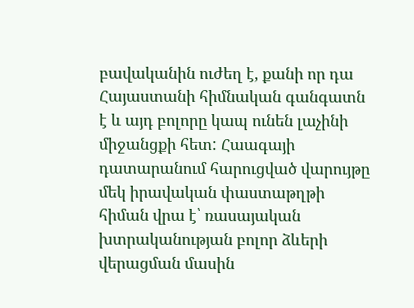բավականին ուժեղ է, քանի որ դա Հայաստանի հիմնական գանգատն է և այդ բոլորը կապ ունեն լաչինի միջանցքի հետ: Հաագայի դատարանում հարուցված վարույթը մեկ իրավական փաստաթղթի հիման վրա է՝ ռասայական խտրականության բոլոր ձևերի վերացման մասին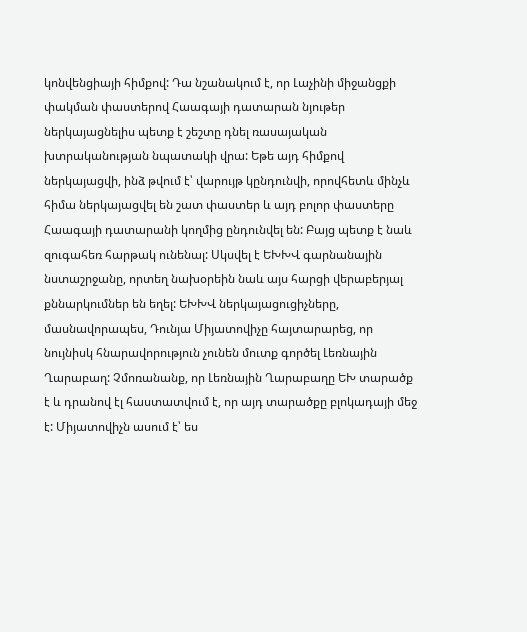կոնվենցիայի հիմքով: Դա նշանակում է, որ Լաչինի միջանցքի փակման փաստերով Հաագայի դատարան նյութեր ներկայացնելիս պետք է շեշտը դնել ռասայական խտրականության նպատակի վրա: Եթե այդ հիմքով ներկայացվի, ինձ թվում է՝ վարույթ կընդունվի, որովհետև մինչև հիմա ներկայացվել են շատ փաստեր և այդ բոլոր փաստերը Հաագայի դատարանի կողմից ընդունվել են: Բայց պետք է նաև զուգահեռ հարթակ ունենալ: Սկսվել է ԵԽԽՎ գարնանային նստաշրջանը, որտեղ նախօրեին նաև այս հարցի վերաբերյալ քննարկումներ են եղել: ԵԽԽՎ ներկայացուցիչները, մասնավորապես, Դունյա Միյատովիչը հայտարարեց, որ նույնիսկ հնարավորություն չունեն մուտք գործել Լեռնային Ղարաբաղ: Չմոռանանք, որ Լեռնային Ղարաբաղը ԵԽ տարածք է և դրանով էլ հաստատվում է, որ այդ տարածքը բլոկադայի մեջ է: Միյատովիչն ասում է՝ ես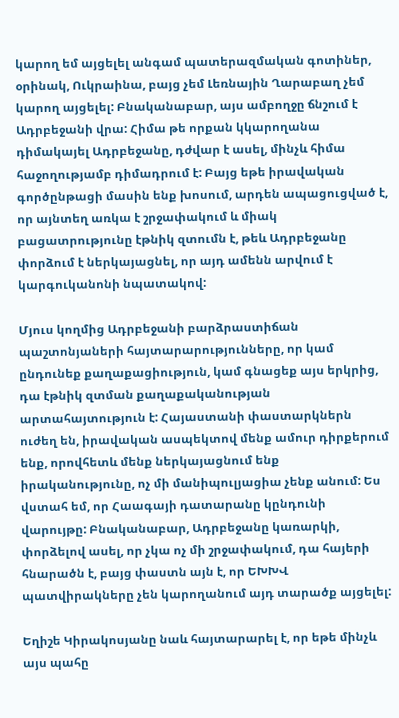կարող եմ այցելել անգամ պատերազմական գոտիներ, օրինակ, Ուկրաինա, բայց չեմ Լեռնային Ղարաբաղ չեմ կարող այցելել: Բնականաբար, այս ամբողջը ճնշում է Ադրբեջանի վրա: Հիմա թե որքան կկարողանա դիմակայել Ադրբեջանը, դժվար է ասել, մինչև հիմա հաջողությամբ դիմադրում է: Բայց եթե իրավական գործընթացի մասին ենք խոսում, արդեն ապացուցված է, որ այնտեղ առկա է շրջափակում և միակ բացատրությունը էթնիկ զտումն է, թեև Ադրբեջանը փորձում է ներկայացնել, որ այդ ամենն արվում է կարգուկանոնի նպատակով:

Մյուս կողմից Ադրբեջանի բարձրաստիճան պաշտոնյաների հայտարարությունները, որ կամ ընդունեք քաղաքացիություն, կամ գնացեք այս երկրից, դա էթնիկ զտման քաղաքականության արտահայտություն է: Հայաստանի փաստարկներն ուժեղ են, իրավական ասպեկտով մենք ամուր դիրքերում ենք, որովհետև մենք ներկայացնում ենք իրականությունը, ոչ մի մանիպուլյացիա չենք անում: Ես վստահ եմ, որ Հաագայի դատարանը կընդունի վարույթը: Բնականաբար, Ադրբեջանը կառարկի, փորձելով ասել, որ չկա ոչ մի շրջափակում, դա հայերի հնարածն է, բայց փաստն այն է, որ ԵԽԽՎ պատվիրակները չեն կարողանում այդ տարածք այցելել:

Եղիշե Կիրակոսյանը նաև հայտարարել է, որ եթե մինչև այս պահը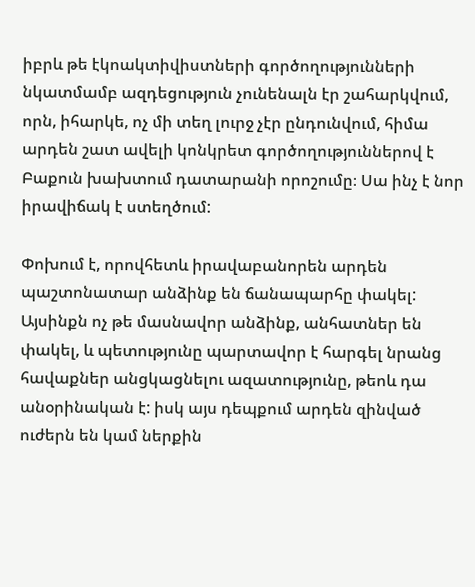իբրև թե էկոակտիվիստների գործողությունների նկատմամբ ազդեցություն չունենալն էր շահարկվում, որն, իհարկե, ոչ մի տեղ լուրջ չէր ընդունվում, հիմա արդեն շատ ավելի կոնկրետ գործողություններով է Բաքուն խախտում դատարանի որոշումը։ Սա ինչ է նոր իրավիճակ է ստեղծում:

Փոխում է, որովհետև իրավաբանորեն արդեն պաշտոնատար անձինք են ճանապարհը փակել: Այսինքն ոչ թե մասնավոր անձինք, անհատներ են փակել, և պետությունը պարտավոր է հարգել նրանց հավաքներ անցկացնելու ազատությունը, թեոև դա անօրինական է: իսկ այս դեպքում արդեն զինված ուժերն են կամ ներքին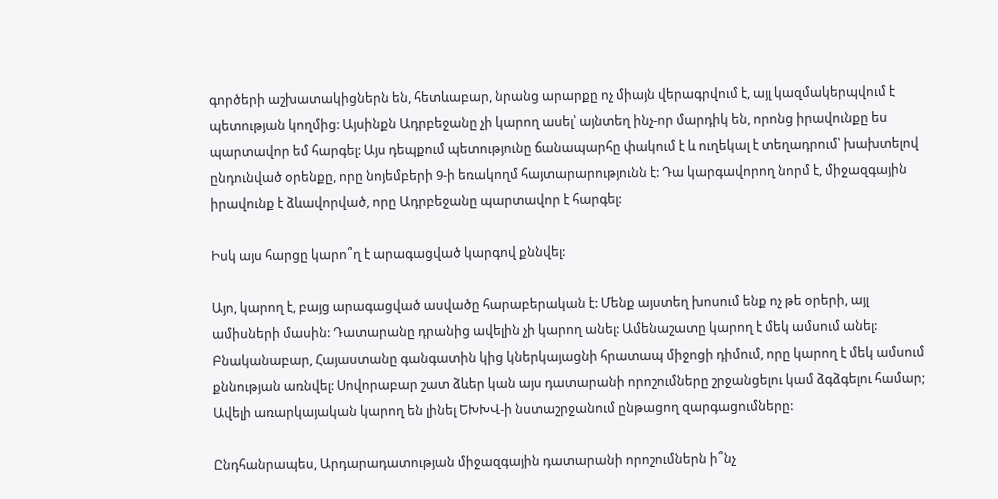գործերի աշխատակիցներն են, հետևաբար, նրանց արարքը ոչ միայն վերագրվում է, այլ կազմակերպվում է պետության կողմից: Այսինքն Ադրբեջանը չի կարող ասել՝ այնտեղ ինչ-որ մարդիկ են, որոնց իրավունքը ես պարտավոր եմ հարգել: Այս դեպքում պետությունը ճանապարհը փակում է և ուղեկալ է տեղադրում՝ խախտելով ընդունված օրենքը, որը նոյեմբերի 9‑ի եռակողմ հայտարարությունն է: Դա կարգավորող նորմ է, միջազգային իրավունք է ձևավորված, որը Ադրբեջանը պարտավոր է հարգել:

Իսկ այս հարցը կարո՞ղ է արագացված կարգով քննվել:

Այո, կարող է, բայց արագացված ասվածը հարաբերական է: Մենք այստեղ խոսում ենք ոչ թե օրերի, այլ ամիսների մասին: Դատարանը դրանից ավելին չի կարող անել: Ամենաշատը կարող է մեկ ամսում անել: Բնականաբար, Հայաստանը գանգատին կից կներկայացնի հրատապ միջոցի դիմում, որը կարող է մեկ ամսում քննության առնվել: Սովորաբար շատ ձևեր կան այս դատարանի որոշումները շրջանցելու կամ ձգձգելու համար; Ավելի առարկայական կարող են լինել ԵԽԽՎ‑ի նստաշրջանում ընթացող զարգացումները:

Ընդհանրապես, Արդարադատության միջազգային դատարանի որոշումներն ի՞նչ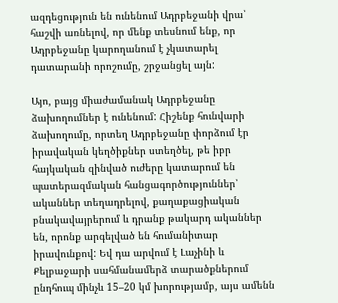ազդեցություն են ունենում Ադրբեջանի վրա՝ հաշվի առնելով, որ մենք տեսնում ենք, որ Ադրբեջանը կարողանում է չկատարել դատարանի որոշումը, շրջանցել այն:

Այո, բայց միաժամանակ Ադրբեջանը ձախողումներ է ունենում: Հիշենք հունվարի ձախողումը, որտեղ Ադրբեջանը փորձում էր իրավական կեղծիքներ ստեղծել, թե իբր հայկական զինված ուժերը կատարում են պատերազմական հանցագործություններ՝ ականներ տեղադրելով, քաղաքացիական բնակավայրերում և դրանք թակարդ ականներ են, որոնք արգելված են հումանիտար իրավունքով: Եվ դա արվում է Լաչինի և Քելբաջարի սահմանամերձ տարածքներում ընդհուպ մինչև 15–20 կմ խորությամբ, այս ամենն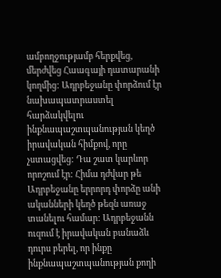ամբողջությամբ հերքվեց, մերժվեց Հաագայի դատարանի կողմից: Ադրբեջանը փորձում էր նախապատրաստել հարձակվելու ինքնապաշտպանության կեղծ իրավական հիմքով, որը չստացվեց: Դա շատ կարևոր որոշում էր: Հիմա դժվար թե Ադրբեջանը երրորդ փորձը անի ականների կեղծ թեզն առաջ տանելու համար: Ադրբեջանն ուզում է իրավական բանաձև դուրս բերել, որ ինքը ինքնապաշտպանության քողի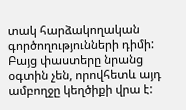տակ հարձակողական գործողությունների դիմի: Բայց փաստերը նրանց օգտին չեն, որովհետև այդ ամբողջը կեղծիքի վրա է: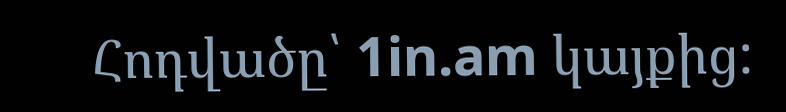Հոդվածը՝ 1in.am կայքից: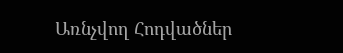Առնչվող Հոդվածներ